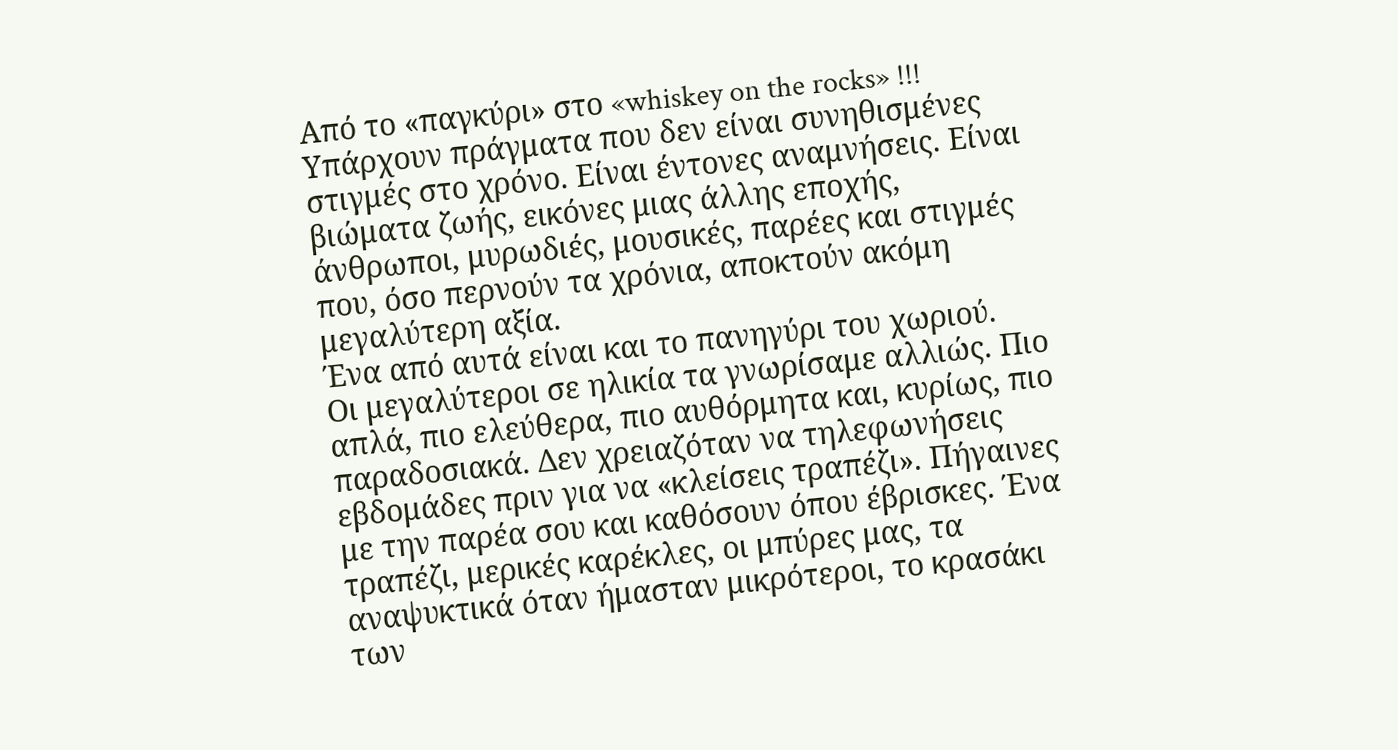Από το «παγκύρι» στο «whiskey on the rocks» !!!
Υπάρχουν πράγματα που δεν είναι συνηθισμένες στιγμές στο χρόνο. Είναι έντονες αναμνήσεις. Είναι βιώματα ζωής, εικόνες μιας άλλης εποχής, άνθρωποι, μυρωδιές, μουσικές, παρέες και στιγμές που, όσο περνούν τα χρόνια, αποκτούν ακόμη μεγαλύτερη αξία.
Ένα από αυτά είναι και το πανηγύρι του χωριού.
Οι μεγαλύτεροι σε ηλικία τα γνωρίσαμε αλλιώς. Πιο απλά, πιο ελεύθερα, πιο αυθόρμητα και, κυρίως, πιο παραδοσιακά. Δεν χρειαζόταν να τηλεφωνήσεις εβδομάδες πριν για να «κλείσεις τραπέζι». Πήγαινες με την παρέα σου και καθόσουν όπου έβρισκες. Ένα τραπέζι, μερικές καρέκλες, οι μπύρες μας, τα αναψυκτικά όταν ήμασταν μικρότεροι, το κρασάκι των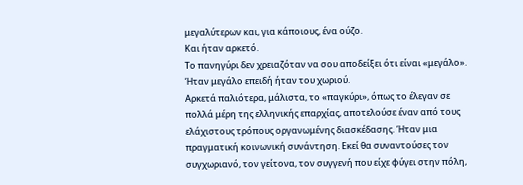μεγαλύτερων και, για κάποιους, ένα ούζο.
Και ήταν αρκετό.
Το πανηγύρι δεν χρειαζόταν να σου αποδείξει ότι είναι «μεγάλο». Ήταν μεγάλο επειδή ήταν του χωριού.
Αρκετά παλιότερα, μάλιστα, το «παγκύρι», όπως το έλεγαν σε πολλά μέρη της ελληνικής επαρχίας, αποτελούσε έναν από τους ελάχιστους τρόπους οργανωμένης διασκέδασης. Ήταν μια πραγματική κοινωνική συνάντηση. Εκεί θα συναντούσες τον συγχωριανό, τον γείτονα, τον συγγενή που είχε φύγει στην πόλη,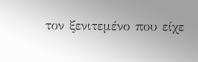τον ξενιτεμένο που είχε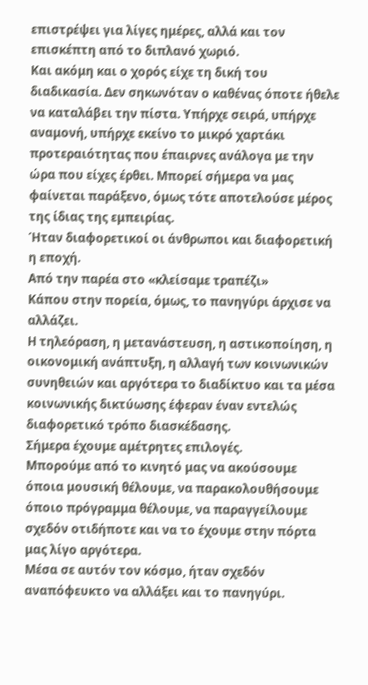επιστρέψει για λίγες ημέρες, αλλά και τον επισκέπτη από το διπλανό χωριό.
Και ακόμη και ο χορός είχε τη δική του διαδικασία. Δεν σηκωνόταν ο καθένας όποτε ήθελε να καταλάβει την πίστα. Υπήρχε σειρά, υπήρχε αναμονή, υπήρχε εκείνο το μικρό χαρτάκι προτεραιότητας που έπαιρνες ανάλογα με την ώρα που είχες έρθει. Μπορεί σήμερα να μας φαίνεται παράξενο, όμως τότε αποτελούσε μέρος της ίδιας της εμπειρίας.
Ήταν διαφορετικοί οι άνθρωποι και διαφορετική η εποχή.
Από την παρέα στο «κλείσαμε τραπέζι»
Κάπου στην πορεία, όμως, το πανηγύρι άρχισε να αλλάζει.
Η τηλεόραση, η μετανάστευση, η αστικοποίηση, η οικονομική ανάπτυξη, η αλλαγή των κοινωνικών συνηθειών και αργότερα το διαδίκτυο και τα μέσα κοινωνικής δικτύωσης έφεραν έναν εντελώς διαφορετικό τρόπο διασκέδασης.
Σήμερα έχουμε αμέτρητες επιλογές.
Μπορούμε από το κινητό μας να ακούσουμε όποια μουσική θέλουμε, να παρακολουθήσουμε όποιο πρόγραμμα θέλουμε, να παραγγείλουμε σχεδόν οτιδήποτε και να το έχουμε στην πόρτα μας λίγο αργότερα.
Μέσα σε αυτόν τον κόσμο, ήταν σχεδόν αναπόφευκτο να αλλάξει και το πανηγύρι.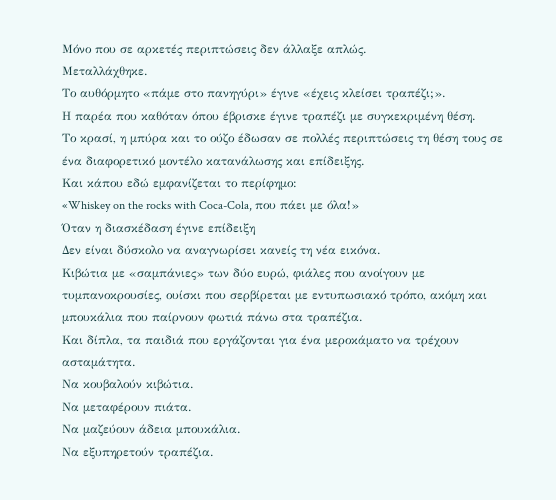Μόνο που σε αρκετές περιπτώσεις δεν άλλαξε απλώς.
Μεταλλάχθηκε.
Το αυθόρμητο «πάμε στο πανηγύρι» έγινε «έχεις κλείσει τραπέζι;».
Η παρέα που καθόταν όπου έβρισκε έγινε τραπέζι με συγκεκριμένη θέση.
Το κρασί, η μπύρα και το ούζο έδωσαν σε πολλές περιπτώσεις τη θέση τους σε ένα διαφορετικό μοντέλο κατανάλωσης και επίδειξης.
Και κάπου εδώ εμφανίζεται το περίφημο:
«Whiskey on the rocks with Coca-Cola, που πάει με όλα!»
Όταν η διασκέδαση έγινε επίδειξη
Δεν είναι δύσκολο να αναγνωρίσει κανείς τη νέα εικόνα.
Κιβώτια με «σαμπάνιες» των δύο ευρώ, φιάλες που ανοίγουν με τυμπανοκρουσίες, ουίσκι που σερβίρεται με εντυπωσιακό τρόπο, ακόμη και μπουκάλια που παίρνουν φωτιά πάνω στα τραπέζια.
Και δίπλα, τα παιδιά που εργάζονται για ένα μεροκάματο να τρέχουν ασταμάτητα.
Να κουβαλούν κιβώτια.
Να μεταφέρουν πιάτα.
Να μαζεύουν άδεια μπουκάλια.
Να εξυπηρετούν τραπέζια.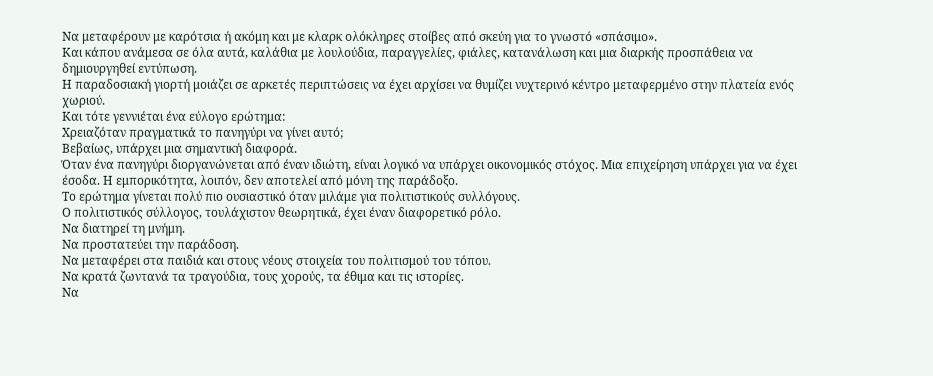Να μεταφέρουν με καρότσια ή ακόμη και με κλαρκ ολόκληρες στοίβες από σκεύη για το γνωστό «σπάσιμο».
Και κάπου ανάμεσα σε όλα αυτά, καλάθια με λουλούδια, παραγγελίες, φιάλες, κατανάλωση και μια διαρκής προσπάθεια να δημιουργηθεί εντύπωση.
Η παραδοσιακή γιορτή μοιάζει σε αρκετές περιπτώσεις να έχει αρχίσει να θυμίζει νυχτερινό κέντρο μεταφερμένο στην πλατεία ενός χωριού.
Και τότε γεννιέται ένα εύλογο ερώτημα:
Χρειαζόταν πραγματικά το πανηγύρι να γίνει αυτό;
Βεβαίως, υπάρχει μια σημαντική διαφορά.
Όταν ένα πανηγύρι διοργανώνεται από έναν ιδιώτη, είναι λογικό να υπάρχει οικονομικός στόχος. Μια επιχείρηση υπάρχει για να έχει έσοδα. Η εμπορικότητα, λοιπόν, δεν αποτελεί από μόνη της παράδοξο.
Το ερώτημα γίνεται πολύ πιο ουσιαστικό όταν μιλάμε για πολιτιστικούς συλλόγους.
Ο πολιτιστικός σύλλογος, τουλάχιστον θεωρητικά, έχει έναν διαφορετικό ρόλο.
Να διατηρεί τη μνήμη.
Να προστατεύει την παράδοση.
Να μεταφέρει στα παιδιά και στους νέους στοιχεία του πολιτισμού του τόπου.
Να κρατά ζωντανά τα τραγούδια, τους χορούς, τα έθιμα και τις ιστορίες.
Να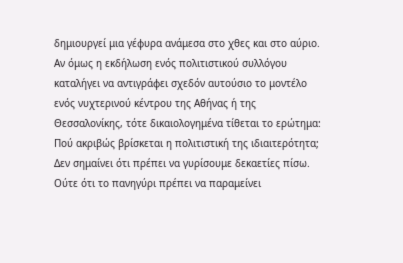δημιουργεί μια γέφυρα ανάμεσα στο χθες και στο αύριο.
Αν όμως η εκδήλωση ενός πολιτιστικού συλλόγου καταλήγει να αντιγράφει σχεδόν αυτούσιο το μοντέλο ενός νυχτερινού κέντρου της Αθήνας ή της Θεσσαλονίκης, τότε δικαιολογημένα τίθεται το ερώτημα:
Πού ακριβώς βρίσκεται η πολιτιστική της ιδιαιτερότητα;
Δεν σημαίνει ότι πρέπει να γυρίσουμε δεκαετίες πίσω.
Ούτε ότι το πανηγύρι πρέπει να παραμείνει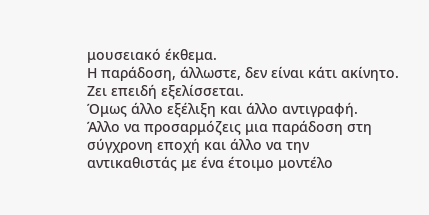μουσειακό έκθεμα.
Η παράδοση, άλλωστε, δεν είναι κάτι ακίνητο. Ζει επειδή εξελίσσεται.
Όμως άλλο εξέλιξη και άλλο αντιγραφή.
Άλλο να προσαρμόζεις μια παράδοση στη σύγχρονη εποχή και άλλο να την αντικαθιστάς με ένα έτοιμο μοντέλο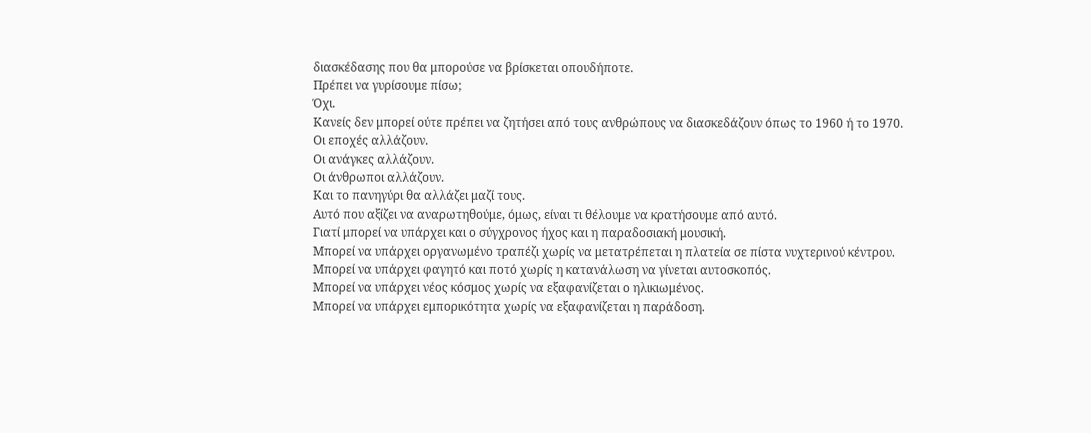διασκέδασης που θα μπορούσε να βρίσκεται οπουδήποτε.
Πρέπει να γυρίσουμε πίσω;
Όχι.
Κανείς δεν μπορεί ούτε πρέπει να ζητήσει από τους ανθρώπους να διασκεδάζουν όπως το 1960 ή το 1970.
Οι εποχές αλλάζουν.
Οι ανάγκες αλλάζουν.
Οι άνθρωποι αλλάζουν.
Και το πανηγύρι θα αλλάζει μαζί τους.
Αυτό που αξίζει να αναρωτηθούμε, όμως, είναι τι θέλουμε να κρατήσουμε από αυτό.
Γιατί μπορεί να υπάρχει και ο σύγχρονος ήχος και η παραδοσιακή μουσική.
Μπορεί να υπάρχει οργανωμένο τραπέζι χωρίς να μετατρέπεται η πλατεία σε πίστα νυχτερινού κέντρου.
Μπορεί να υπάρχει φαγητό και ποτό χωρίς η κατανάλωση να γίνεται αυτοσκοπός.
Μπορεί να υπάρχει νέος κόσμος χωρίς να εξαφανίζεται ο ηλικιωμένος.
Μπορεί να υπάρχει εμπορικότητα χωρίς να εξαφανίζεται η παράδοση.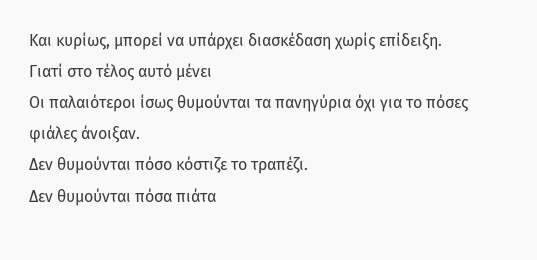Και κυρίως, μπορεί να υπάρχει διασκέδαση χωρίς επίδειξη.
Γιατί στο τέλος αυτό μένει
Οι παλαιότεροι ίσως θυμούνται τα πανηγύρια όχι για το πόσες φιάλες άνοιξαν.
Δεν θυμούνται πόσο κόστιζε το τραπέζι.
Δεν θυμούνται πόσα πιάτα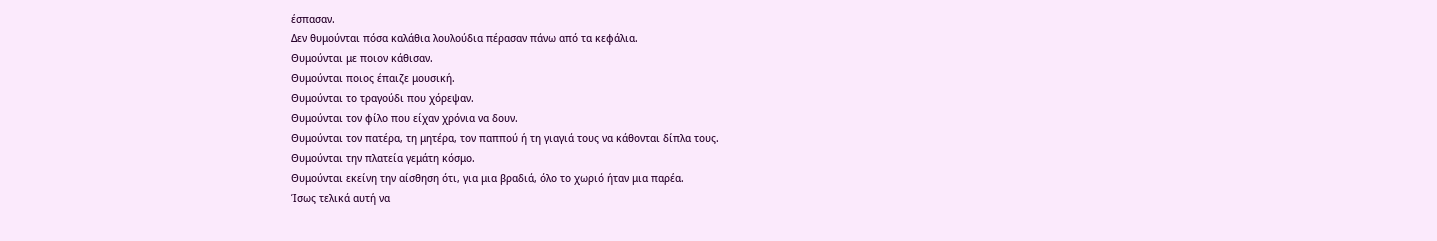έσπασαν.
Δεν θυμούνται πόσα καλάθια λουλούδια πέρασαν πάνω από τα κεφάλια.
Θυμούνται με ποιον κάθισαν.
Θυμούνται ποιος έπαιζε μουσική.
Θυμούνται το τραγούδι που χόρεψαν.
Θυμούνται τον φίλο που είχαν χρόνια να δουν.
Θυμούνται τον πατέρα, τη μητέρα, τον παππού ή τη γιαγιά τους να κάθονται δίπλα τους.
Θυμούνται την πλατεία γεμάτη κόσμο.
Θυμούνται εκείνη την αίσθηση ότι, για μια βραδιά, όλο το χωριό ήταν μια παρέα.
Ίσως τελικά αυτή να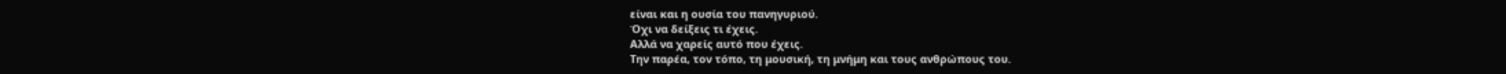είναι και η ουσία του πανηγυριού.
Όχι να δείξεις τι έχεις.
Αλλά να χαρείς αυτό που έχεις.
Την παρέα, τον τόπο, τη μουσική, τη μνήμη και τους ανθρώπους του.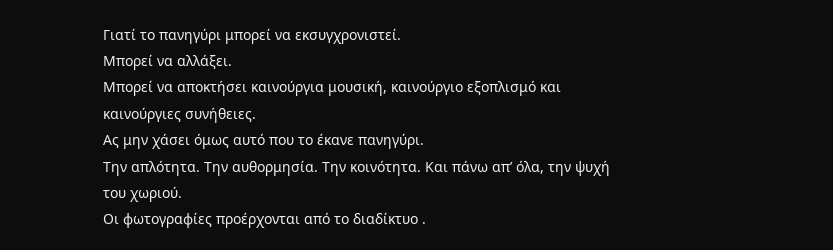Γιατί το πανηγύρι μπορεί να εκσυγχρονιστεί.
Μπορεί να αλλάξει.
Μπορεί να αποκτήσει καινούργια μουσική, καινούργιο εξοπλισμό και καινούργιες συνήθειες.
Ας μην χάσει όμως αυτό που το έκανε πανηγύρι.
Την απλότητα. Την αυθορμησία. Την κοινότητα. Και πάνω απ’ όλα, την ψυχή του χωριού.
Οι φωτογραφίες προέρχονται από το διαδίκτυο .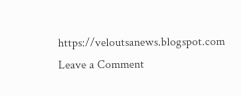https://veloutsanews.blogspot.com
Leave a Comment